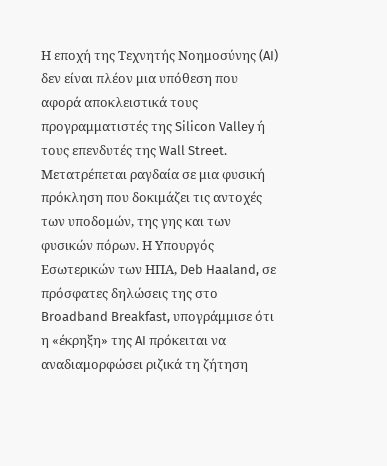Η εποχή της Τεχνητής Νοημοσύνης (AI) δεν είναι πλέον μια υπόθεση που αφορά αποκλειστικά τους προγραμματιστές της Silicon Valley ή τους επενδυτές της Wall Street. Μετατρέπεται ραγδαία σε μια φυσική πρόκληση που δοκιμάζει τις αντοχές των υποδομών, της γης και των φυσικών πόρων. Η Υπουργός Εσωτερικών των ΗΠΑ, Deb Haaland, σε πρόσφατες δηλώσεις της στο Broadband Breakfast, υπογράμμισε ότι η «έκρηξη» της AI πρόκειται να αναδιαμορφώσει ριζικά τη ζήτηση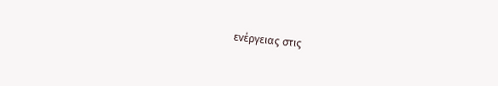ενέργειας στις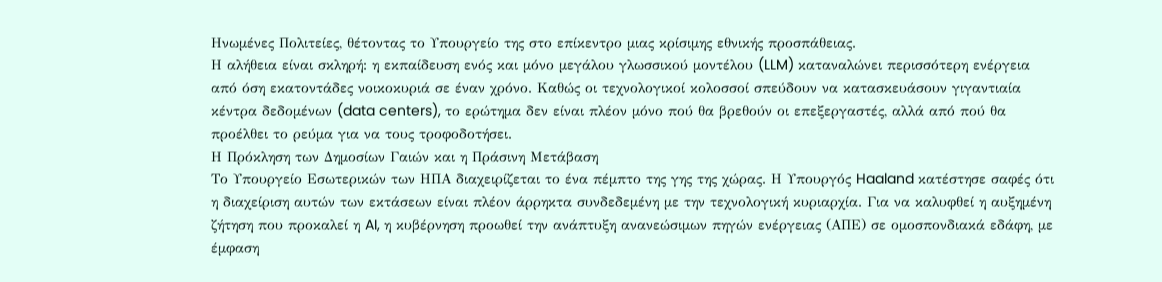Ηνωμένες Πολιτείες, θέτοντας το Υπουργείο της στο επίκεντρο μιας κρίσιμης εθνικής προσπάθειας.
Η αλήθεια είναι σκληρή: η εκπαίδευση ενός και μόνο μεγάλου γλωσσικού μοντέλου (LLM) καταναλώνει περισσότερη ενέργεια από όση εκατοντάδες νοικοκυριά σε έναν χρόνο. Καθώς οι τεχνολογικοί κολοσσοί σπεύδουν να κατασκευάσουν γιγαντιαία κέντρα δεδομένων (data centers), το ερώτημα δεν είναι πλέον μόνο πού θα βρεθούν οι επεξεργαστές, αλλά από πού θα προέλθει το ρεύμα για να τους τροφοδοτήσει.
Η Πρόκληση των Δημοσίων Γαιών και η Πράσινη Μετάβαση
Το Υπουργείο Εσωτερικών των ΗΠΑ διαχειρίζεται το ένα πέμπτο της γης της χώρας. Η Υπουργός Haaland κατέστησε σαφές ότι η διαχείριση αυτών των εκτάσεων είναι πλέον άρρηκτα συνδεδεμένη με την τεχνολογική κυριαρχία. Για να καλυφθεί η αυξημένη ζήτηση που προκαλεί η AI, η κυβέρνηση προωθεί την ανάπτυξη ανανεώσιμων πηγών ενέργειας (ΑΠΕ) σε ομοσπονδιακά εδάφη, με έμφαση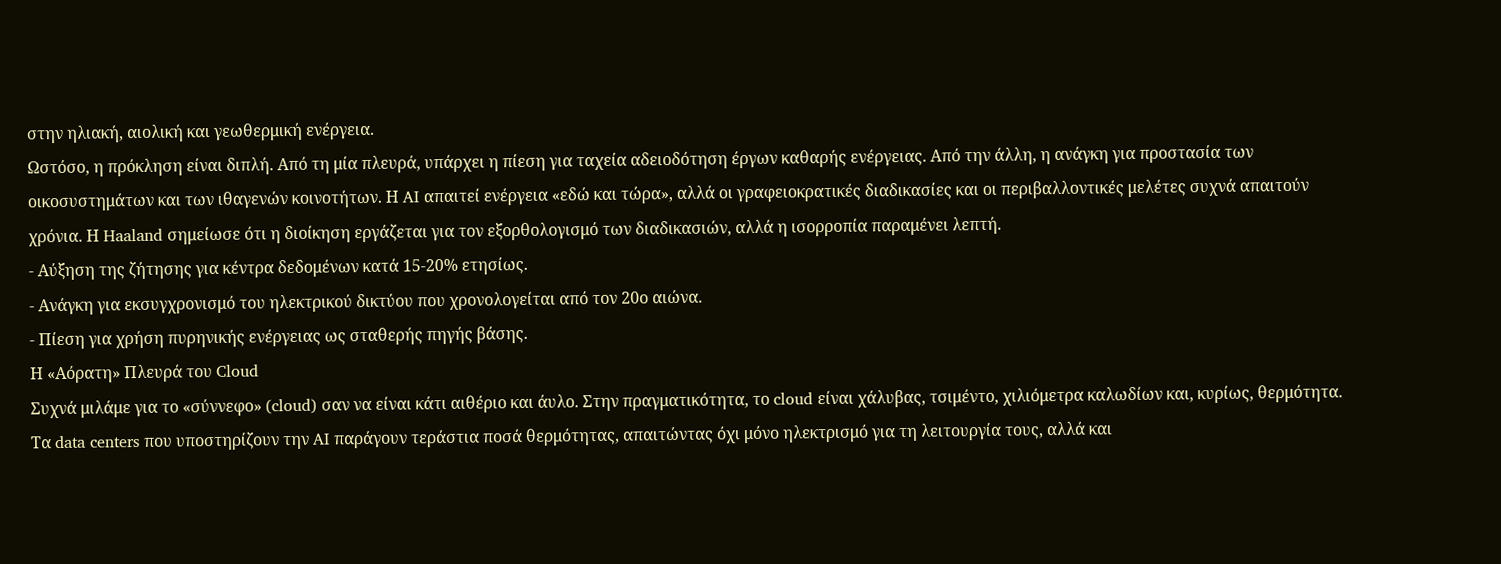στην ηλιακή, αιολική και γεωθερμική ενέργεια.
Ωστόσο, η πρόκληση είναι διπλή. Από τη μία πλευρά, υπάρχει η πίεση για ταχεία αδειοδότηση έργων καθαρής ενέργειας. Από την άλλη, η ανάγκη για προστασία των οικοσυστημάτων και των ιθαγενών κοινοτήτων. Η AI απαιτεί ενέργεια «εδώ και τώρα», αλλά οι γραφειοκρατικές διαδικασίες και οι περιβαλλοντικές μελέτες συχνά απαιτούν χρόνια. Η Haaland σημείωσε ότι η διοίκηση εργάζεται για τον εξορθολογισμό των διαδικασιών, αλλά η ισορροπία παραμένει λεπτή.
- Αύξηση της ζήτησης για κέντρα δεδομένων κατά 15-20% ετησίως.
- Ανάγκη για εκσυγχρονισμό του ηλεκτρικού δικτύου που χρονολογείται από τον 20ο αιώνα.
- Πίεση για χρήση πυρηνικής ενέργειας ως σταθερής πηγής βάσης.
Η «Αόρατη» Πλευρά του Cloud
Συχνά μιλάμε για το «σύννεφο» (cloud) σαν να είναι κάτι αιθέριο και άυλο. Στην πραγματικότητα, το cloud είναι χάλυβας, τσιμέντο, χιλιόμετρα καλωδίων και, κυρίως, θερμότητα. Τα data centers που υποστηρίζουν την AI παράγουν τεράστια ποσά θερμότητας, απαιτώντας όχι μόνο ηλεκτρισμό για τη λειτουργία τους, αλλά και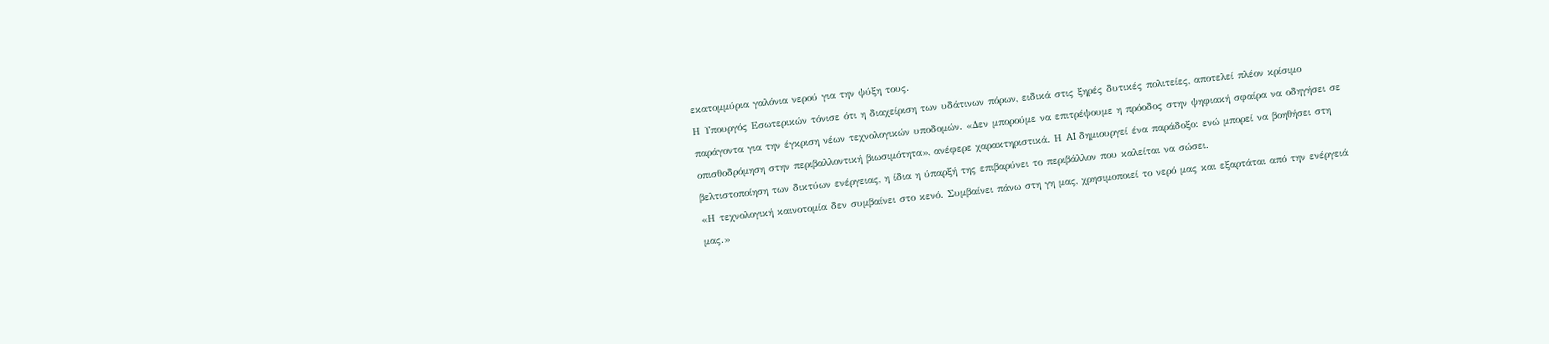εκατομμύρια γαλόνια νερού για την ψύξη τους.
Η Υπουργός Εσωτερικών τόνισε ότι η διαχείριση των υδάτινων πόρων, ειδικά στις ξηρές δυτικές πολιτείες, αποτελεί πλέον κρίσιμο παράγοντα για την έγκριση νέων τεχνολογικών υποδομών. «Δεν μπορούμε να επιτρέψουμε η πρόοδος στην ψηφιακή σφαίρα να οδηγήσει σε οπισθοδρόμηση στην περιβαλλοντική βιωσιμότητα», ανέφερε χαρακτηριστικά. Η AI δημιουργεί ένα παράδοξο: ενώ μπορεί να βοηθήσει στη βελτιστοποίηση των δικτύων ενέργειας, η ίδια η ύπαρξή της επιβαρύνει το περιβάλλον που καλείται να σώσει.
«Η τεχνολογική καινοτομία δεν συμβαίνει στο κενό. Συμβαίνει πάνω στη γη μας, χρησιμοποιεί το νερό μας και εξαρτάται από την ενέργειά μας.»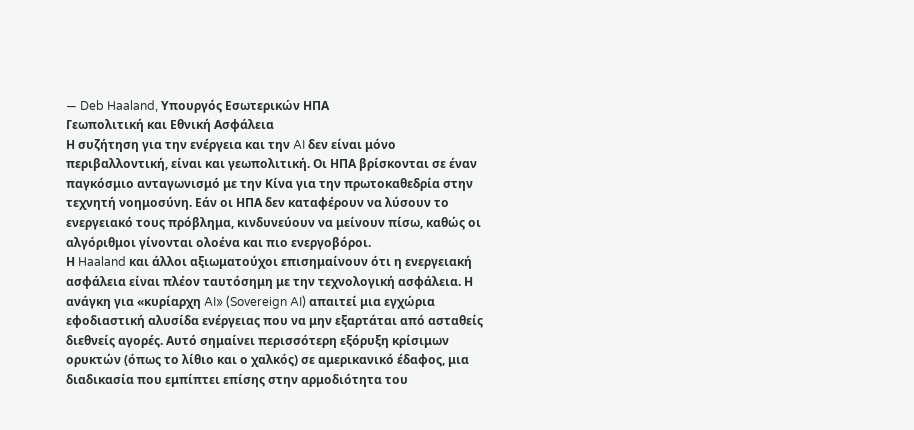— Deb Haaland, Υπουργός Εσωτερικών ΗΠΑ
Γεωπολιτική και Εθνική Ασφάλεια
Η συζήτηση για την ενέργεια και την AI δεν είναι μόνο περιβαλλοντική, είναι και γεωπολιτική. Οι ΗΠΑ βρίσκονται σε έναν παγκόσμιο ανταγωνισμό με την Κίνα για την πρωτοκαθεδρία στην τεχνητή νοημοσύνη. Εάν οι ΗΠΑ δεν καταφέρουν να λύσουν το ενεργειακό τους πρόβλημα, κινδυνεύουν να μείνουν πίσω, καθώς οι αλγόριθμοι γίνονται ολοένα και πιο ενεργοβόροι.
Η Haaland και άλλοι αξιωματούχοι επισημαίνουν ότι η ενεργειακή ασφάλεια είναι πλέον ταυτόσημη με την τεχνολογική ασφάλεια. Η ανάγκη για «κυρίαρχη AI» (Sovereign AI) απαιτεί μια εγχώρια εφοδιαστική αλυσίδα ενέργειας που να μην εξαρτάται από ασταθείς διεθνείς αγορές. Αυτό σημαίνει περισσότερη εξόρυξη κρίσιμων ορυκτών (όπως το λίθιο και ο χαλκός) σε αμερικανικό έδαφος, μια διαδικασία που εμπίπτει επίσης στην αρμοδιότητα του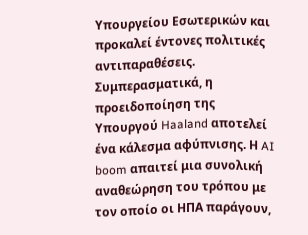Υπουργείου Εσωτερικών και προκαλεί έντονες πολιτικές αντιπαραθέσεις.
Συμπερασματικά, η προειδοποίηση της Υπουργού Haaland αποτελεί ένα κάλεσμα αφύπνισης. Η AI boom απαιτεί μια συνολική αναθεώρηση του τρόπου με τον οποίο οι ΗΠΑ παράγουν,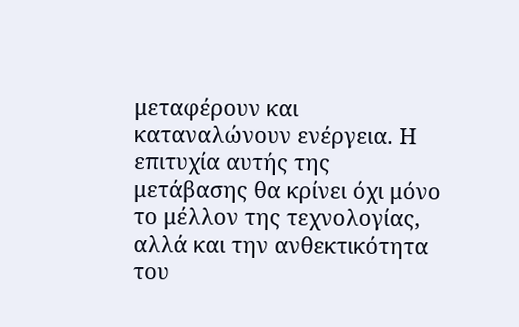μεταφέρουν και καταναλώνουν ενέργεια. Η επιτυχία αυτής της μετάβασης θα κρίνει όχι μόνο το μέλλον της τεχνολογίας, αλλά και την ανθεκτικότητα του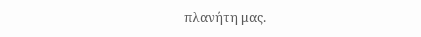πλανήτη μας.